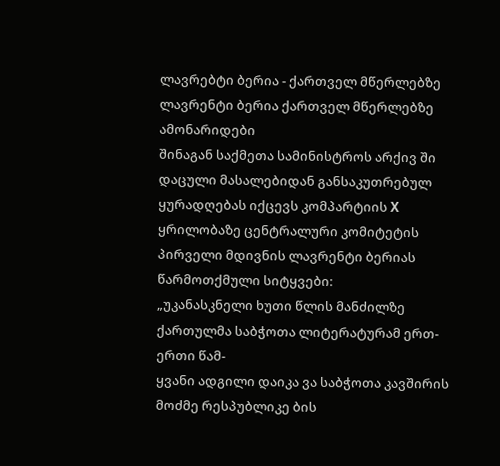ლავრებტი ბერია - ქართველ მწერლებზე
ლავრენტი ბერია ქართველ მწერლებზე
ამონარიდები
შინაგან საქმეთა სამინისტროს არქივ ში დაცული მასალებიდან განსაკუთრებულ ყურადღებას იქცევს კომპარტიის X ყრილობაზე ცენტრალური კომიტეტის პირველი მდივნის ლავრენტი ბერიას წარმოთქმული სიტყვები:
„უკანასკნელი ხუთი წლის მანძილზე ქართულმა საბჭოთა ლიტერატურამ ერთ-ერთი წამ-
ყვანი ადგილი დაიკა ვა საბჭოთა კავშირის მოძმე რესპუბლიკე ბის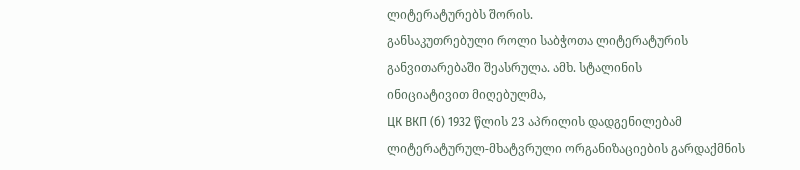ლიტერატურებს შორის.
განსაკუთრებული როლი საბჭოთა ლიტერატურის განვითარებაში შეასრულა. ამხ. სტალინის
ინიციატივით მიღებულმა,
ЦК ВКП (б) 1932 წლის 23 აპრილის დადგენილებამ ლიტერატურულ-მხატვრული ორგანიზაციების გარდაქმნის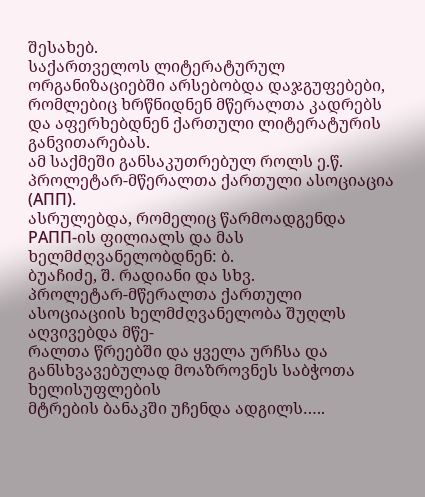შესახებ.
საქართველოს ლიტერატურულ ორგანიზაციებში არსებობდა დაჯგუფებები, რომლებიც ხრწნიდნენ მწერალთა კადრებს და აფერხებდნენ ქართული ლიტერატურის განვითარებას.
ამ საქმეში განსაკუთრებულ როლს ე.წ. პროლეტარ-მწერალთა ქართული ასოციაცია (ΑΠΠ).
ასრულებდა, რომელიც წარმოადგენდა РАПП-ის ფილიალს და მას ხელმძღვანელობდნენ: ბ.
ბუაჩიძე, შ. რადიანი და სხვ.
პროლეტარ-მწერალთა ქართული ასოციაციის ხელმძღვანელობა შუღლს აღვივებდა მწე-
რალთა წრეებში და ყველა ურჩსა და განსხვავებულად მოაზროვნეს საბჭოთა ხელისუფლების
მტრების ბანაკში უჩენდა ადგილს…..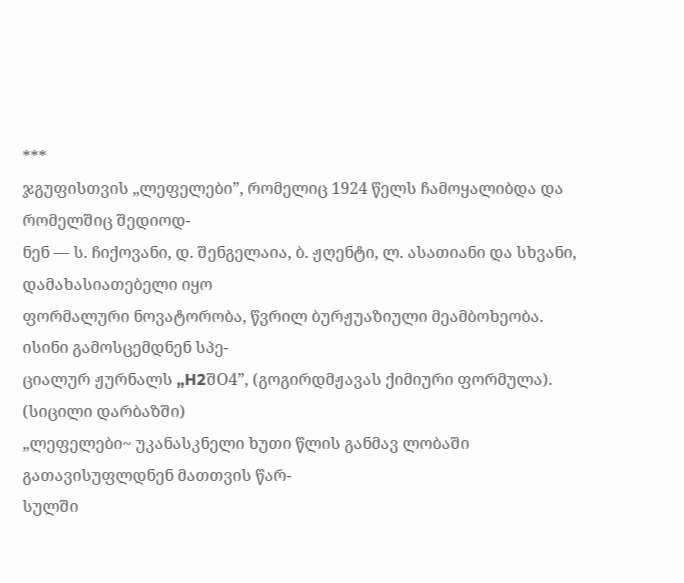***
ჯგუფისთვის „ლეფელები”, რომელიც 1924 წელს ჩამოყალიბდა და რომელშიც შედიოდ-
ნენ — ს. ჩიქოვანი, დ. შენგელაია, ბ. ჟღენტი, ლ. ასათიანი და სხვანი, დამახასიათებელი იყო
ფორმალური ნოვატორობა, წვრილ ბურჟუაზიული მეამბოხეობა. ისინი გამოსცემდნენ სპე-
ციალურ ჟურნალს „H2შO4”, (გოგირდმჟავას ქიმიური ფორმულა).
(სიცილი დარბაზში)
„ლეფელები~ უკანასკნელი ხუთი წლის განმავ ლობაში გათავისუფლდნენ მათთვის წარ-
სულში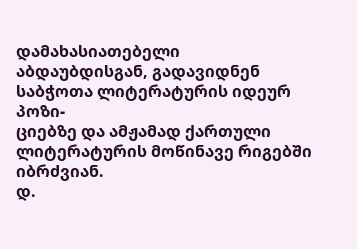დამახასიათებელი აბდაუბდისგან, გადავიდნენ საბჭოთა ლიტერატურის იდეურ პოზი-
ციებზე და ამჟამად ქართული ლიტერატურის მოწინავე რიგებში იბრძვიან.
დ.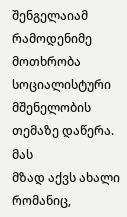შენგელაიამ რამოდენიმე მოთხრობა სოციალისტური მშენელობის თემაზე დაწერა. მას
მზად აქვს ახალი რომანიც,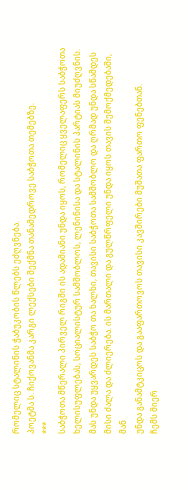რომელიც სტალინის ჭაბუკობის წლებს ეძღვნება.
პოეტმა ს. ჩიქოვანმა კარგი ლექსები შექმნა თანამედროვე საბჭოთა თემებზე.
***
საბჭოთა მწერალი პირველ რიგში ის ადამიანი უნდა იყოს, რომელიც ყველაფერს საბჭოთა
ხელისუფლებას, სოციალისტურ სამშობლოს, ლენინისა და სტალინის პარტიას მიუძღვნის.
მას უნდა უყვარდეს საბჭო თა ხალხი, თავისი საბჭოთა სამშობლო და ღრმად უნდა სწამდეს
მისი ძალა და ძლიერება. ის მართალი და გულწრფელი უნდა იყოს თავის შემოქმედებაში, მან
უნდა განამტკიცოს და გააფართოვოს თავისი კავშირები მუშათა ფართო ფენებთან.
ჩემს მიერ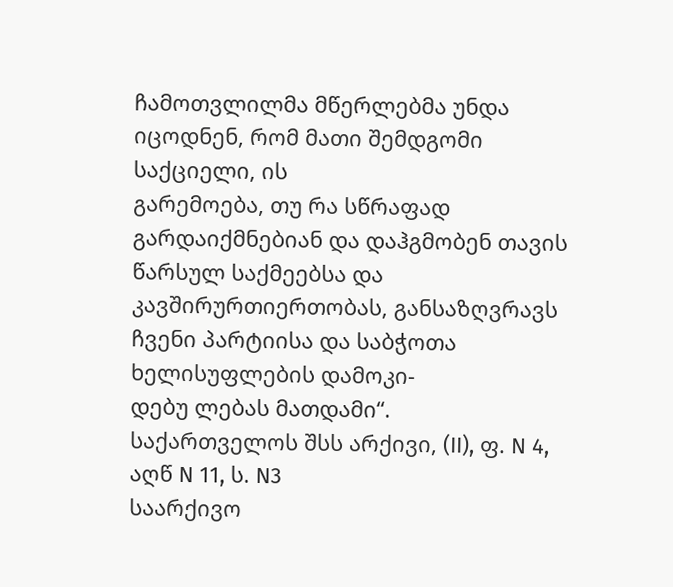ჩამოთვლილმა მწერლებმა უნდა იცოდნენ, რომ მათი შემდგომი საქციელი, ის
გარემოება, თუ რა სწრაფად გარდაიქმნებიან და დაჰგმობენ თავის წარსულ საქმეებსა და
კავშირურთიერთობას, განსაზღვრავს ჩვენი პარტიისა და საბჭოთა ხელისუფლების დამოკი-
დებუ ლებას მათდამი“.
საქართველოს შსს არქივი, (II), ფ. N 4, აღწ N 11, ს. N3
საარქივო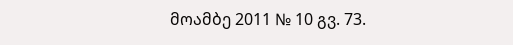მოამბე 2011 № 10 გვ. 73.